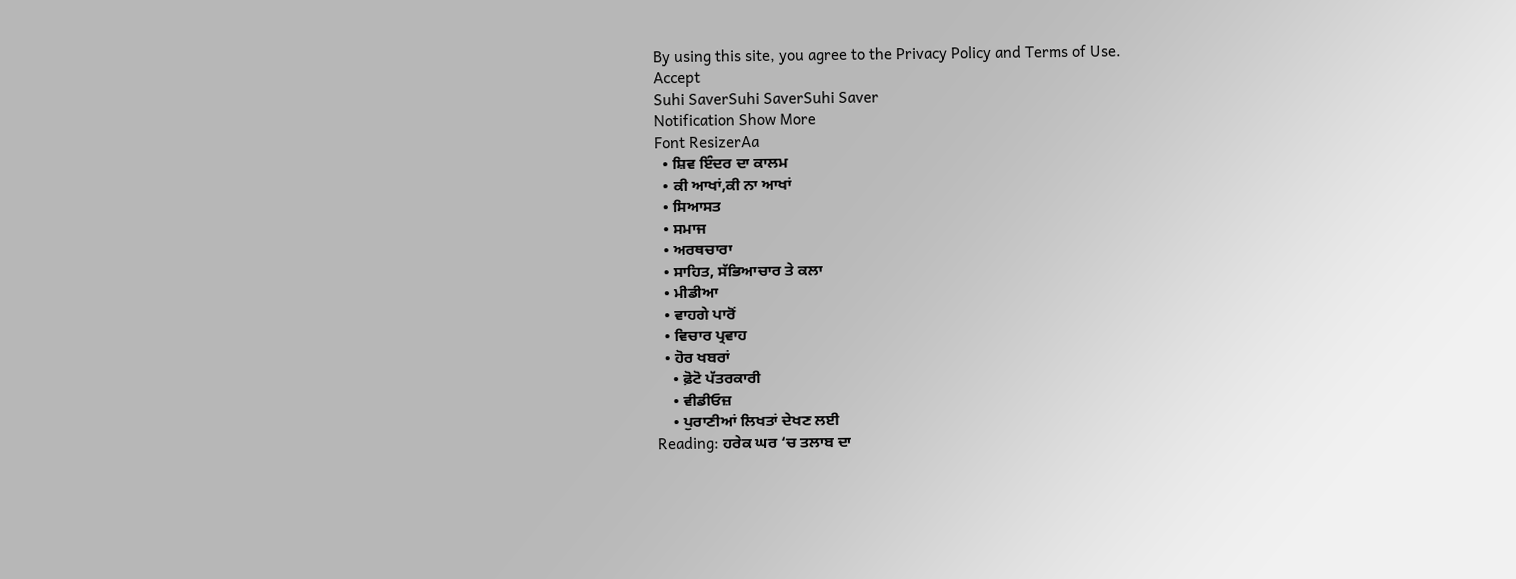By using this site, you agree to the Privacy Policy and Terms of Use.
Accept
Suhi SaverSuhi SaverSuhi Saver
Notification Show More
Font ResizerAa
  • ਸ਼ਿਵ ਇੰਦਰ ਦਾ ਕਾਲਮ
  • ਕੀ ਆਖਾਂ,ਕੀ ਨਾ ਆਖਾਂ
  • ਸਿਆਸਤ
  • ਸਮਾਜ
  • ਅਰਥਚਾਰਾ
  • ਸਾਹਿਤ, ਸੱਭਿਆਚਾਰ ਤੇ ਕਲਾ
  • ਮੀਡੀਆ
  • ਵਾਹਗੇ ਪਾਰੋਂ
  • ਵਿਚਾਰ ਪ੍ਰਵਾਹ
  • ਹੋਰ ਖਬਰਾਂ
    • ਫ਼ੋਟੋ ਪੱਤਰਕਾਰੀ
    • ਵੀਡੀਓਜ਼
    • ਪੁਰਾਣੀਆਂ ਲਿਖਤਾਂ ਦੇਖਣ ਲਈ
Reading: ਹਰੇਕ ਘਰ ‘ਚ ਤਲਾਬ ਦਾ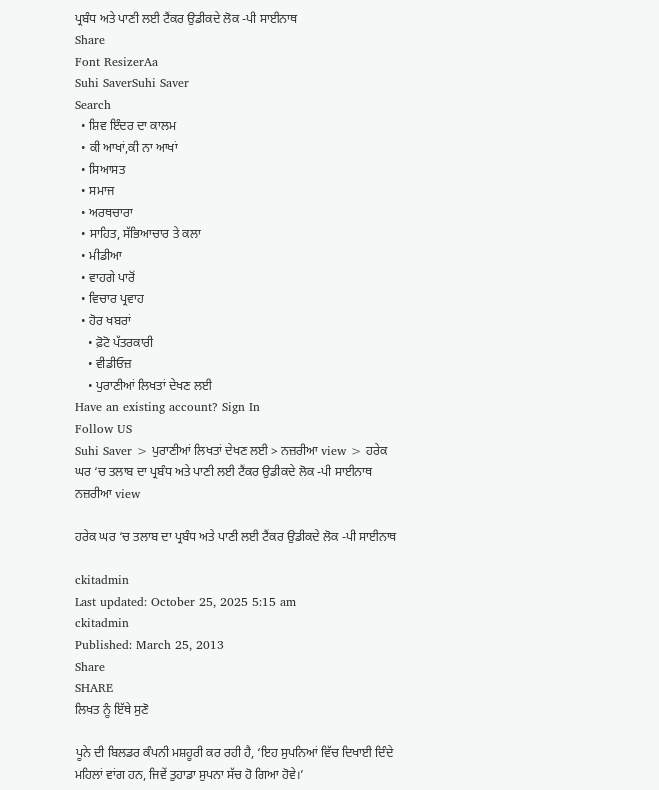ਪ੍ਰਬੰਧ ਅਤੇ ਪਾਣੀ ਲਈ ਟੈਂਕਰ ਉਡੀਕਦੇ ਲੋਕ -ਪੀ ਸਾਈਨਾਥ
Share
Font ResizerAa
Suhi SaverSuhi Saver
Search
  • ਸ਼ਿਵ ਇੰਦਰ ਦਾ ਕਾਲਮ
  • ਕੀ ਆਖਾਂ,ਕੀ ਨਾ ਆਖਾਂ
  • ਸਿਆਸਤ
  • ਸਮਾਜ
  • ਅਰਥਚਾਰਾ
  • ਸਾਹਿਤ, ਸੱਭਿਆਚਾਰ ਤੇ ਕਲਾ
  • ਮੀਡੀਆ
  • ਵਾਹਗੇ ਪਾਰੋਂ
  • ਵਿਚਾਰ ਪ੍ਰਵਾਹ
  • ਹੋਰ ਖਬਰਾਂ
    • ਫ਼ੋਟੋ ਪੱਤਰਕਾਰੀ
    • ਵੀਡੀਓਜ਼
    • ਪੁਰਾਣੀਆਂ ਲਿਖਤਾਂ ਦੇਖਣ ਲਈ
Have an existing account? Sign In
Follow US
Suhi Saver > ਪੁਰਾਣੀਆਂ ਲਿਖਤਾਂ ਦੇਖਣ ਲਈ > ਨਜ਼ਰੀਆ view > ਹਰੇਕ ਘਰ ‘ਚ ਤਲਾਬ ਦਾ ਪ੍ਰਬੰਧ ਅਤੇ ਪਾਣੀ ਲਈ ਟੈਂਕਰ ਉਡੀਕਦੇ ਲੋਕ -ਪੀ ਸਾਈਨਾਥ
ਨਜ਼ਰੀਆ view

ਹਰੇਕ ਘਰ ‘ਚ ਤਲਾਬ ਦਾ ਪ੍ਰਬੰਧ ਅਤੇ ਪਾਣੀ ਲਈ ਟੈਂਕਰ ਉਡੀਕਦੇ ਲੋਕ -ਪੀ ਸਾਈਨਾਥ

ckitadmin
Last updated: October 25, 2025 5:15 am
ckitadmin
Published: March 25, 2013
Share
SHARE
ਲਿਖਤ ਨੂੰ ਇੱਥੇ ਸੁਣੋ

ਪੂਨੇ ਦੀ ਬਿਲਡਰ ਕੰਪਨੀ ਮਸ਼ਹੂਰੀ ਕਰ ਰਹੀ ਹੈ, ‘ਇਹ ਸੁਪਨਿਆਂ ਵਿੱਚ ਦਿਖਾਈ ਦਿੰਦੇ ਮਹਿਲਾਂ ਵਾਂਗ ਹਨ, ਜਿਵੇਂ ਤੁਹਾਡਾ ਸੁਪਨਾ ਸੱਚ ਹੋ ਗਿਆ ਹੋਵੇ।’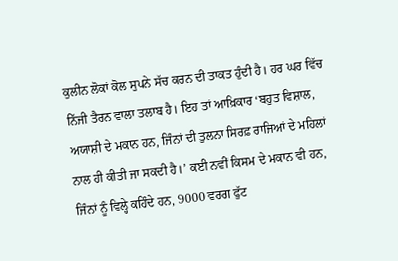ਕੁਲੀਨ ਲੋਕਾਂ ਕੋਲ ਸੁਪਨੇ ਸੱਚ ਕਰਨ ਦੀ ਤਾਕਤ ਹੁੰਦੀ ਹੈ। ਹਰ ਘਰ ਵਿੱਚ ਨਿੱਜੀ ਤੈਰਨ ਵਾਲਾ ਤਲਾਬ ਹੈ। ਇਹ ਤਾਂ ਆਖ਼ਿਕਾਰ ‘ਬਹੁਤ ਵਿਸ਼ਾਲ, ਅਯਾਸ਼ੀ ਦੇ ਮਕਾਨ ਹਨ, ਜਿੰਨਾਂ ਦੀ ਤੁਲਨਾ ਸਿਰਫ਼ ਰਾਜਿਆਂ ਦੇ ਮਹਿਲਾਂ ਨਾਲ ਹੀ ਕੀਤੀ ਜਾ ਸਕਦੀ ਹੈ।’ ਕਈ ਨਵੀਂ ਕਿਸਮ ਦੇ ਮਕਾਨ ਵੀ ਹਨ, ਜਿੰਨਾਂ ਨੂੰ ਵਿਲ੍ਹੇ ਕਹਿੰਦੇ ਹਨ, 9000 ਵਰਗ ਫੁੱਟ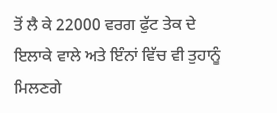ਤੋਂ ਲੈ ਕੇ 22000 ਵਰਗ ਫੁੱਟ ਤੇਕ ਦੇ ਇਲਾਕੇ ਵਾਲੇ ਅਤੇ ਇੰਨਾਂ ਵਿੱਚ ਵੀ ਤੁਹਾਨੂੰ ਮਿਲਣਗੇ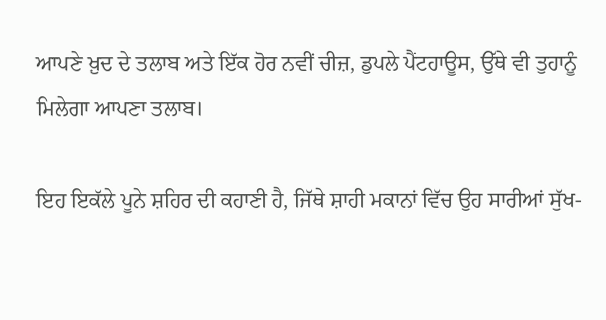ਆਪਣੇ ਖ਼ੁਦ ਦੇ ਤਲਾਬ ਅਤੇ ਇੱਕ ਹੋਰ ਨਵੀਂ ਚੀਜ਼, ਡੁਪਲੇ ਪੈਂਟਹਾਊਸ, ਉੱਥੇ ਵੀ ਤੁਹਾਨੂੰ ਮਿਲੇਗਾ ਆਪਣਾ ਤਲਾਬ।

ਇਹ ਇਕੱਲੇ ਪੂਨੇ ਸ਼ਹਿਰ ਦੀ ਕਹਾਣੀ ਹੈ, ਜਿੱਥੇ ਸ਼ਾਹੀ ਮਕਾਨਾਂ ਵਿੱਚ ਉਹ ਸਾਰੀਆਂ ਸੁੱਖ-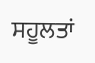ਸਹੂਲਤਾਂ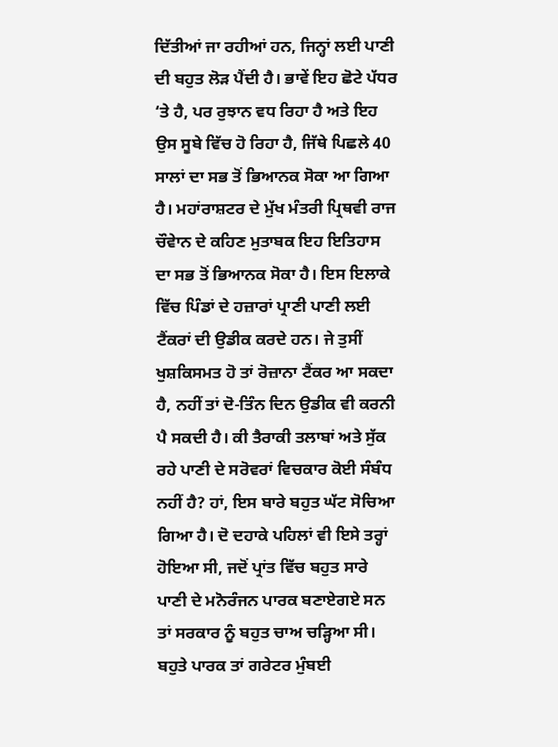ਦਿੱਤੀਆਂ ਜਾ ਰਹੀਆਂ ਹਨ, ਜਿਨ੍ਹਾਂ ਲਈ ਪਾਣੀ ਦੀ ਬਹੁਤ ਲੋੜ ਪੈਂਦੀ ਹੈ। ਭਾਵੇਂ ਇਹ ਛੋਟੇ ਪੱਧਰ ‘ਤੇ ਹੈ, ਪਰ ਰੁਝਾਨ ਵਧ ਰਿਹਾ ਹੈ ਅਤੇ ਇਹ ਉਸ ਸੂਬੇ ਵਿੱਚ ਹੋ ਰਿਹਾ ਹੈ, ਜਿੱਥੇ ਪਿਛਲੇ 40 ਸਾਲਾਂ ਦਾ ਸਭ ਤੋਂ ਭਿਆਨਕ ਸੋਕਾ ਆ ਗਿਆ ਹੈ। ਮਹਾਂਰਾਸ਼ਟਰ ਦੇ ਮੁੱਖ ਮੰਤਰੀ ਪ੍ਰਿਥਵੀ ਰਾਜ ਚੌਵੇਾਨ ਦੇ ਕਹਿਣ ਮੁਤਾਬਕ ਇਹ ਇਤਿਹਾਸ ਦਾ ਸਭ ਤੋਂ ਭਿਆਨਕ ਸੋਕਾ ਹੈ। ਇਸ ਇਲਾਕੇ ਵਿੱਚ ਪਿੰਡਾਂ ਦੇ ਹਜ਼ਾਰਾਂ ਪ੍ਰਾਣੀ ਪਾਣੀ ਲਈ ਟੈਂਕਰਾਂ ਦੀ ਉਡੀਕ ਕਰਦੇ ਹਨ। ਜੇ ਤੁਸੀਂ ਖੁਸ਼ਕਿਸਮਤ ਹੋ ਤਾਂ ਰੋਜ਼ਾਨਾ ਟੈਂਕਰ ਆ ਸਕਦਾ ਹੈ, ਨਹੀਂ ਤਾਂ ਦੋ-ਤਿੰਨ ਦਿਨ ਉਡੀਕ ਵੀ ਕਰਨੀ ਪੈ ਸਕਦੀ ਹੈ। ਕੀ ਤੈਰਾਕੀ ਤਲਾਬਾਂ ਅਤੇ ਸੁੱਕ ਰਹੇ ਪਾਣੀ ਦੇ ਸਰੋਵਰਾਂ ਵਿਚਕਾਰ ਕੋਈ ਸੰਬੰਧ ਨਹੀਂ ਹੈ? ਹਾਂ, ਇਸ ਬਾਰੇ ਬਹੁਤ ਘੱਟ ਸੋਚਿਆ ਗਿਆ ਹੈ। ਦੋ ਦਹਾਕੇ ਪਹਿਲਾਂ ਵੀ ਇਸੇ ਤਰ੍ਹਾਂ ਹੋਇਆ ਸੀ, ਜਦੋਂ ਪ੍ਰਾਂਤ ਵਿੱਚ ਬਹੁਤ ਸਾਰੇ ਪਾਣੀ ਦੇ ਮਨੋਰੰਜਨ ਪਾਰਕ ਬਣਾਏਗਏ ਸਨ ਤਾਂ ਸਰਕਾਰ ਨੂੰ ਬਹੁਤ ਚਾਅ ਚੜ੍ਹਿਆ ਸੀ। ਬਹੁਤੇ ਪਾਰਕ ਤਾਂ ਗਰੇਟਰ ਮੁੰਬਈ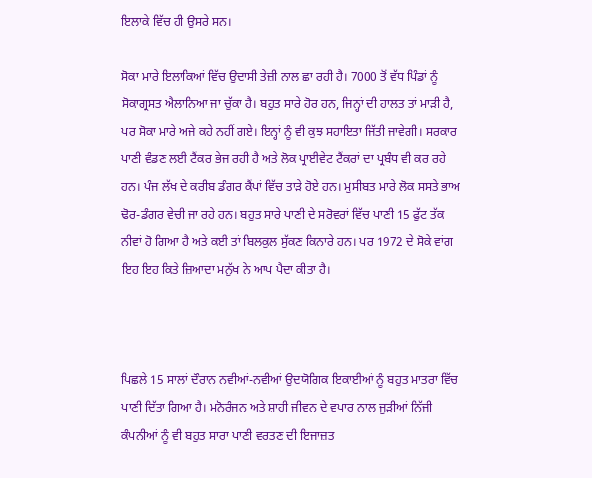ਇਲਾਕੇ ਵਿੱਚ ਹੀ ਉਸਰੇ ਸਨ।

ਸੋਕਾ ਮਾਰੇ ਇਲਾਕਿਆਂ ਵਿੱਚ ਉਦਾਸੀ ਤੇਜ਼ੀ ਨਾਲ ਛਾ ਰਹੀ ਹੈ। 7000 ਤੋਂ ਵੱਧ ਪਿੰਡਾਂ ਨੂੰ ਸੋਕਾਗ੍ਰਸਤ ਐਲਾਨਿਆ ਜਾ ਚੁੱਕਾ ਹੈ। ਬਹੁਤ ਸਾਰੇ ਹੋਰ ਹਨ, ਜਿਨ੍ਹਾਂ ਦੀ ਹਾਲਤ ਤਾਂ ਮਾੜੀ ਹੈ, ਪਰ ਸੋਕਾ ਮਾਰੇ ਅਜੇ ਕਹੇ ਨਹੀਂ ਗਏ। ਇਨ੍ਹਾਂ ਨੂੰ ਵੀ ਕੁਝ ਸਹਾਇਤਾ ਜਿੱਤੀ ਜਾਵੇਗੀ। ਸਰਕਾਰ ਪਾਣੀ ਵੰਡਣ ਲਈ ਟੈਂਕਰ ਭੇਜ ਰਹੀ ਹੈ ਅਤੇ ਲੋਕ ਪ੍ਰਾਈਵੇਟ ਟੈਂਕਰਾਂ ਦਾ ਪ੍ਰਬੰਧ ਵੀ ਕਰ ਰਹੇ ਹਨ। ਪੰਜ ਲੱਖ ਦੇ ਕਰੀਬ ਡੰਗਰ ਕੈਂਪਾਂ ਵਿੱਚ ਤਾੜੇ ਹੋਏ ਹਨ। ਮੁਸੀਬਤ ਮਾਰੇ ਲੋਕ ਸਸਤੇ ਭਾਅ ਢੋਰ-ਡੰਗਰ ਵੇਚੀ ਜਾ ਰਹੇ ਹਨ। ਬਹੁਤ ਸਾਰੇ ਪਾਣੀ ਦੇ ਸਰੋਵਰਾਂ ਵਿੱਚ ਪਾਣੀ 15 ਫੁੱਟ ਤੱਕ ਨੀਵਾਂ ਹੋ ਗਿਆ ਹੈ ਅਤੇ ਕਈ ਤਾਂ ਬਿਲਕੁਲ ਸੁੱਕਣ ਕਿਨਾਰੇ ਹਨ। ਪਰ 1972 ਦੇ ਸੋਕੇ ਵਾਂਗ ਇਹ ਇਹ ਕਿਤੇ ਜ਼ਿਆਦਾ ਮਨੁੱਖ ਨੇ ਆਪ ਪੈਦਾ ਕੀਤਾ ਹੈ।



ਪਿਛਲੇ 15 ਸਾਲਾਂ ਦੌਰਾਨ ਨਵੀਆਂ-ਨਵੀਆਂ ਉਦਯੋਗਿਕ ਇਕਾਈਆਂ ਨੂੰ ਬਹੁਤ ਮਾਤਰਾ ਵਿੱਚ ਪਾਣੀ ਦਿੱਤਾ ਗਿਆ ਹੈ। ਮਨੋਰੰਜਨ ਅਤੇ ਸ਼ਾਹੀ ਜੀਵਨ ਦੇ ਵਪਾਰ ਨਾਲ ਜੁੜੀਆਂ ਨਿੱਜੀ ਕੰਪਨੀਆਂ ਨੂੰ ਵੀ ਬਹੁਤ ਸਾਰਾ ਪਾਣੀ ਵਰਤਣ ਦੀ ਇਜਾਜ਼ਤ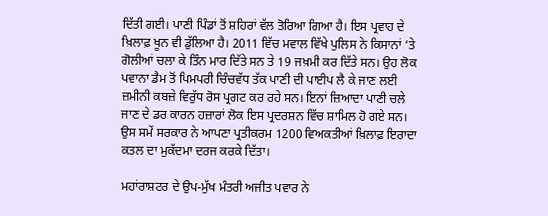ਦਿੱਤੀ ਗਈ। ਪਾਣੀ ਪਿੰਡਾਂ ਤੋਂ ਸ਼ਹਿਰਾਂ ਵੱਲ ਤੋਰਿਆ ਗਿਆ ਹੈ। ਇਸ ਪ੍ਰਵਾਹ ਦੇ ਖ਼ਿਲਾਫ਼ ਖੂਨ ਵੀ ਡੁੱਲਿਆ ਹੈ। 2011 ਵਿੱਚ ਮਵਾਲ ਵਿੱਖੇ ਪੁਲਿਸ ਨੇ ਕਿਸਾਨਾਂ ‘ਤੇ ਗੋਲੀਆਂ ਚਲਾ ਕੇ ਤਿੰਨ ਮਾਰ ਦਿੱਤੇ ਸਨ ਤੇ 19 ਜਖ਼ਮੀ ਕਰ ਦਿੱਤੇ ਸਨ। ਉਹ ਲੋਕ ਪਵਾਨਾ ਡੈਮ ਤੋਂ ਪਿਮਪਰੀ ਚਿੰਚਵੱਧ ਤੱਕ ਪਾਣੀ ਦੀ ਪਾਈਪ ਲੈ ਕੇ ਜਾਣ ਲਈ ਜ਼ਮੀਨੀ ਕਬਜ਼ੇ ਵਿਰੁੱਧ ਰੋਸ ਪ੍ਰਗਟ ਕਰ ਰਹੇ ਸਨ। ਇਨਾਂ ਜ਼ਿਆਦਾ ਪਾਣੀ ਚਲੇ ਜਾਣ ਦੇ ਡਰ ਕਾਰਨ ਹਜ਼ਾਰਾਂ ਲੋਕ ਇਸ ਪ੍ਰਦਰਸ਼ਨ ਵਿੱਚ ਸ਼ਾਮਿਲ ਹੋ ਗਏ ਸਨ। ਉਸ ਸਮੇਂ ਸਰਕਾਰ ਨੇ ਆਪਣਾ ਪ੍ਰਤੀਕਰਮ 1200 ਵਿਅਕਤੀਆਂ ਖ਼ਿਲਾਫ਼ ਇਰਾਦਾ ਕਤਲ ਦਾ ਮੁਕੱਦਮਾ ਦਰਜ ਕਰਕੇ ਦਿੱਤਾ।

ਮਹਾਂਰਾਸ਼ਟਰ ਦੇ ਉਪ-ਮੁੱਖ ਮੰਤਰੀ ਅਜੀਤ ਪਵਾਰ ਨੇ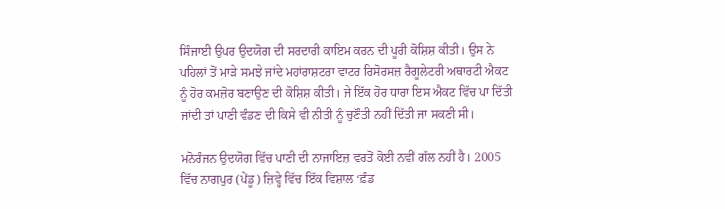ਸਿੰਜਾਈ ਉਪਰ ਉਦਯੋਗ ਦੀ ਸਰਦਾਰੀ ਕਾਇਮ ਕਰਨ ਦੀ ਪੂਰੀ ਕੋਸ਼ਿਸ਼ ਕੀਤੀ। ਉਸ ਨੇ ਪਹਿਲਾਂ ਤੋਂ ਮਾੜੇ ਸਮਝੇ ਜਾਂਦੇ ਮਹਾਂਰਾਸ਼ਟਰਾ ਵਾਟਰ ਰਿਸੋਰਸਜ਼ ਰੈਗੂਲੇਟਰੀ ਅਥਾਰਟੀ ਐਕਟ ਨੂੰ ਹੋਰ ਕਮਜ਼ੋਰ ਬਣਾਉਣ ਦੀ ਕੋਸ਼ਿਸ਼ ਕੀਤੀ। ਜੇ ਇੱਕ ਹੋਰ ਧਾਰਾ ਇਸ ਐਕਟ ਵਿੱਚ ਪਾ ਦਿੱਤੀ ਜਾਂਦੀ ਤਾਂ ਪਾਣੀ ਵੰਡਣ ਦੀ ਕਿਸੇ ਵੀ ਨੀਤੀ ਨੂੰ ਚੁਣੌਤੀ ਨਹੀਂ ਦਿੱਤੀ ਜਾ ਸਕਣੀ ਸੀ।

ਮਨੋਰੰਜਨ ਉਦਯੋਗ ਵਿੱਚ ਪਾਣੀ ਦੀ ਨਾਜਾਇਜ਼ ਵਰਤੋਂ ਕੋਈ ਨਵੀਂ ਗੱਲ ਨਹੀਂ ਹੈ। 2005 ਵਿੱਚ ਨਾਗਪੁਰ (ਪੇਂਡੂ) ਜ਼ਿਵ੍ਹੇ ਵਿੱਚ ਇੱਕ ਵਿਸ਼ਾਲ ‘ਫ਼ੰਡ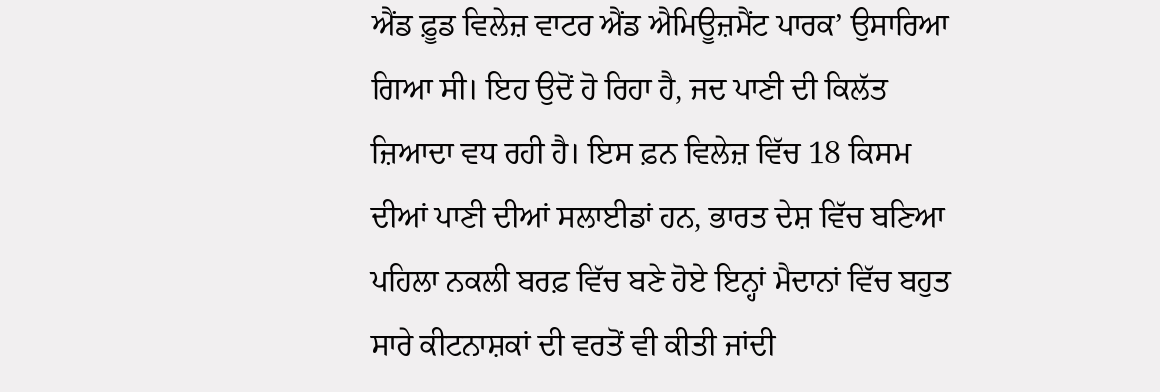ਐਂਡ ਫ਼ੂਡ ਵਿਲੇਜ਼ ਵਾਟਰ ਐਂਡ ਐਮਿਊਜ਼ਮੈਂਟ ਪਾਰਕ’ ਉਸਾਰਿਆ ਗਿਆ ਸੀ। ਇਹ ਉਦੋਂ ਹੋ ਰਿਹਾ ਹੈ, ਜਦ ਪਾਣੀ ਦੀ ਕਿਲੱਤ ਜ਼ਿਆਦਾ ਵਧ ਰਹੀ ਹੈ। ਇਸ ਫ਼ਨ ਵਿਲੇਜ਼ ਵਿੱਚ 18 ਕਿਸਮ ਦੀਆਂ ਪਾਣੀ ਦੀਆਂ ਸਲਾਈਡਾਂ ਹਨ, ਭਾਰਤ ਦੇਸ਼ ਵਿੱਚ ਬਣਿਆ ਪਹਿਲਾ ਨਕਲੀ ਬਰਫ਼ ਵਿੱਚ ਬਣੇ ਹੋਏ ਇਨ੍ਹਾਂ ਮੈਦਾਨਾਂ ਵਿੱਚ ਬਹੁਤ ਸਾਰੇ ਕੀਟਨਾਸ਼ਕਾਂ ਦੀ ਵਰਤੋਂ ਵੀ ਕੀਤੀ ਜਾਂਦੀ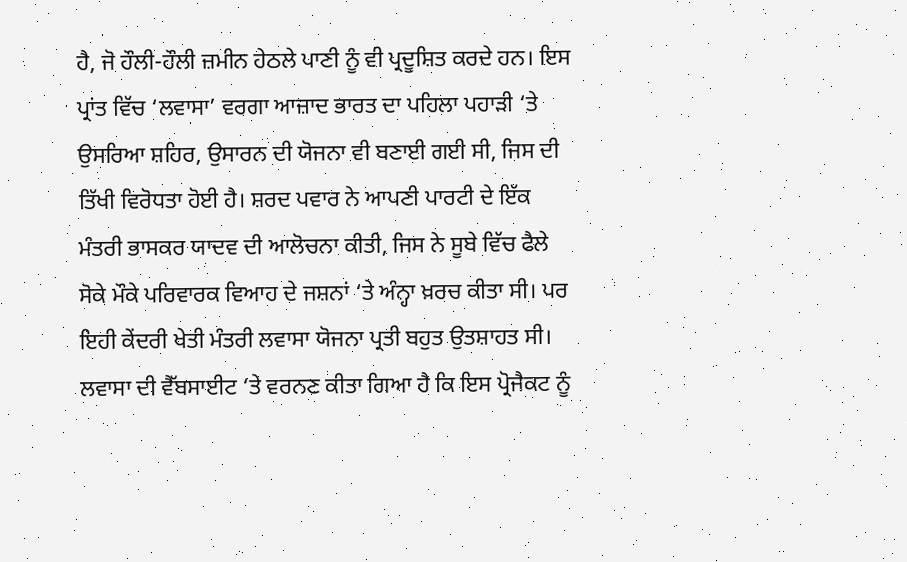ਹੈ, ਜੋ ਹੌਲੀ-ਹੌਲੀ ਜ਼ਮੀਨ ਹੇਠਲੇ ਪਾਣੀ ਨੂੰ ਵੀ ਪ੍ਰਦੂਸ਼ਿਤ ਕਰਦੇ ਹਨ। ਇਸ ਪ੍ਰਾਂਤ ਵਿੱਚ ‘ਲਵਾਸਾ’ ਵਰਗਾ ਆਜ਼ਾਦ ਭਾਰਤ ਦਾ ਪਹਿਲਾ ਪਹਾੜੀ ‘ਤੇ ਉਸਰਿਆ ਸ਼ਹਿਰ, ਉਸਾਰਨ ਦੀ ਯੋਜਨਾ ਵੀ ਬਣਾਈ ਗਈ ਸੀ, ਜਿਸ ਦੀ ਤਿੱਖੀ ਵਿਰੋਧਤਾ ਹੋਈ ਹੈ। ਸ਼ਰਦ ਪਵਾਰ ਨੇ ਆਪਣੀ ਪਾਰਟੀ ਦੇ ਇੱਕ ਮੰਤਰੀ ਭਾਸਕਰ ਯਾਦਵ ਦੀ ਆਲੋਚਨਾ ਕੀਤੀ, ਜਿਸ ਨੇ ਸੂਬੇ ਵਿੱਚ ਫੈਲੇ ਸੋਕੇ ਮੌਕੇ ਪਰਿਵਾਰਕ ਵਿਆਹ ਦੇ ਜਸ਼ਨਾਂ ‘ਤੇ ਅੰਨ੍ਹਾ ਖ਼ਰਚ ਕੀਤਾ ਸੀ। ਪਰ ਇਹੀ ਕੇਂਦਰੀ ਖੇਤੀ ਮੰਤਰੀ ਲਵਾਸਾ ਯੋਜਨਾ ਪ੍ਰਤੀ ਬਹੁਤ ਉਤਸ਼ਾਹਤ ਸੀ। ਲਵਾਸਾ ਦੀ ਵੈੱਬਸਾਈਟ ‘ਤੇ ਵਰਨਣ ਕੀਤਾ ਗਿਆ ਹੈ ਕਿ ਇਸ ਪ੍ਰੋਜੈਕਟ ਨੂੰ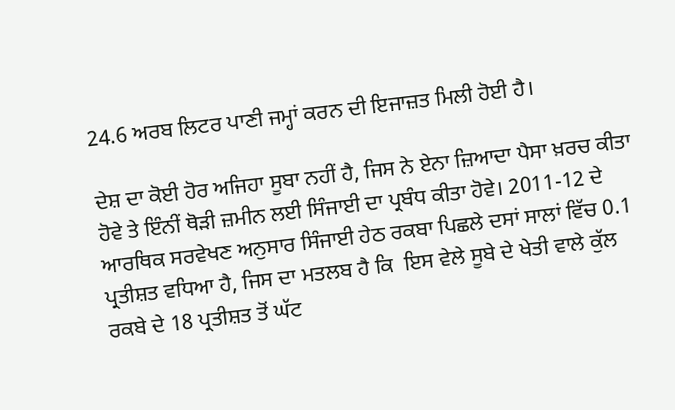24.6 ਅਰਬ ਲਿਟਰ ਪਾਣੀ ਜਮ੍ਹਾਂ ਕਰਨ ਦੀ ਇਜਾਜ਼ਤ ਮਿਲੀ ਹੋਈ ਹੈ।

ਦੇਸ਼ ਦਾ ਕੋਈ ਹੋਰ ਅਜਿਹਾ ਸੂਬਾ ਨਹੀਂ ਹੈ, ਜਿਸ ਨੇ ਏਨਾ ਜ਼ਿਆਦਾ ਪੈਸਾ ਖ਼ਰਚ ਕੀਤਾ ਹੋਵੇ ਤੇ ਇੰਨੀਂ ਥੋੜੀ ਜ਼ਮੀਨ ਲਈ ਸਿੰਜਾਈ ਦਾ ਪ੍ਰਬੰਧ ਕੀਤਾ ਹੋਵੇ। 2011-12 ਦੇ ਆਰਥਿਕ ਸਰਵੇਖਣ ਅਨੁਸਾਰ ਸਿੰਜਾਈ ਹੇਠ ਰਕਬਾ ਪਿਛਲੇ ਦਸਾਂ ਸਾਲਾਂ ਵਿੱਚ 0.1 ਪ੍ਰਤੀਸ਼ਤ ਵਧਿਆ ਹੈ, ਜਿਸ ਦਾ ਮਤਲਬ ਹੈ ਕਿ  ਇਸ ਵੇਲੇ ਸੂਬੇ ਦੇ ਖੇਤੀ ਵਾਲੇ ਕੁੱਲ ਰਕਬੇ ਦੇ 18 ਪ੍ਰਤੀਸ਼ਤ ਤੋਂ ਘੱਟ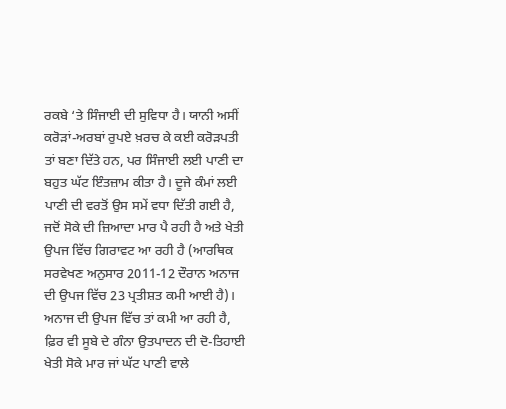ਰਕਬੇ ‘ਤੇ ਸਿੰਜਾਈ ਦੀ ਸੁਵਿਧਾ ਹੈ। ਯਾਨੀ ਅਸੀਂ ਕਰੋੜਾਂ-ਅਰਬਾਂ ਰੁਪਏ ਖ਼ਰਚ ਕੇ ਕਈ ਕਰੋੜਪਤੀ ਤਾਂ ਬਣਾ ਦਿੱਤੇ ਹਨ, ਪਰ ਸਿੰਜਾਈ ਲਈ ਪਾਣੀ ਦਾ ਬਹੁਤ ਘੱਟ ਇੰਤਜ਼ਾਮ ਕੀਤਾ ਹੈ। ਦੂਜੇ ਕੰਮਾਂ ਲਈ ਪਾਣੀ ਦੀ ਵਰਤੋਂ ਉਸ ਸਮੇਂ ਵਧਾ ਦਿੱਤੀ ਗਈ ਹੈ, ਜਦੋਂ ਸੋਕੇ ਦੀ ਜ਼ਿਆਦਾ ਮਾਰ ਪੈ ਰਹੀ ਹੈ ਅਤੇ ਖੇਤੀ ਉਪਜ ਵਿੱਚ ਗਿਰਾਵਟ ਆ ਰਹੀ ਹੈ (ਆਰਥਿਕ ਸਰਵੇਖਣ ਅਨੁਸਾਰ 2011-12 ਦੌਰਾਨ ਅਨਾਜ ਦੀ ਉਪਜ ਵਿੱਚ 23 ਪ੍ਰਤੀਸ਼ਤ ਕਮੀ ਆਈ ਹੈ)। ਅਨਾਜ ਦੀ ਉਪਜ ਵਿੱਚ ਤਾਂ ਕਮੀ ਆ ਰਹੀ ਹੈ, ਫ਼ਿਰ ਵੀ ਸੂਬੇ ਦੇ ਗੰਨਾ ਉਤਪਾਦਨ ਦੀ ਦੋ-ਤਿਹਾਈ ਖੇਤੀ ਸੋਕੇ ਮਾਰ ਜਾਂ ਘੱਟ ਪਾਣੀ ਵਾਲੇ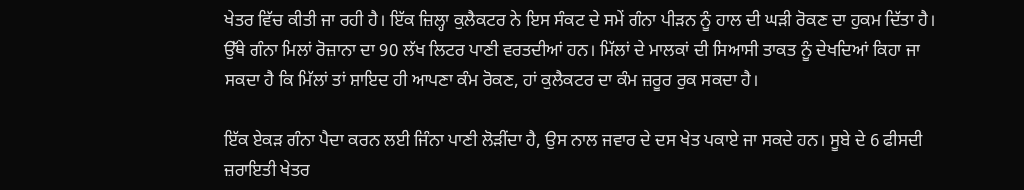ਖੇਤਰ ਵਿੱਚ ਕੀਤੀ ਜਾ ਰਹੀ ਹੈ। ਇੱਕ ਜ਼ਿਲ੍ਹਾ ਕੁਲੈਕਟਰ ਨੇ ਇਸ ਸੰਕਟ ਦੇ ਸਮੇਂ ਗੰਨਾ ਪੀੜਨ ਨੂੰ ਹਾਲ ਦੀ ਘੜੀ ਰੋਕਣ ਦਾ ਹੁਕਮ ਦਿੱਤਾ ਹੈ। ਉੱਥੇ ਗੰਨਾ ਮਿਲਾਂ ਰੋਜ਼ਾਨਾ ਦਾ 90 ਲੱਖ ਲਿਟਰ ਪਾਣੀ ਵਰਤਦੀਆਂ ਹਨ। ਮਿੱਲਾਂ ਦੇ ਮਾਲਕਾਂ ਦੀ ਸਿਆਸੀ ਤਾਕਤ ਨੂੰ ਦੇਖਦਿਆਂ ਕਿਹਾ ਜਾ ਸਕਦਾ ਹੈ ਕਿ ਮਿੱਲਾਂ ਤਾਂ ਸ਼ਾਇਦ ਹੀ ਆਪਣਾ ਕੰਮ ਰੋਕਣ, ਹਾਂ ਕੁਲੈਕਟਰ ਦਾ ਕੰਮ ਜ਼ਰੂਰ ਰੁਕ ਸਕਦਾ ਹੈ।

ਇੱਕ ਏਕੜ ਗੰਨਾ ਪੈਦਾ ਕਰਨ ਲਈ ਜਿੰਨਾ ਪਾਣੀ ਲੋੜੀਂਦਾ ਹੈ, ਉਸ ਨਾਲ ਜਵਾਰ ਦੇ ਦਸ ਖੇਤ ਪਕਾਏ ਜਾ ਸਕਦੇ ਹਨ। ਸੂਬੇ ਦੇ 6 ਫੀਸਦੀ ਜ਼ਰਾਇਤੀ ਖੇਤਰ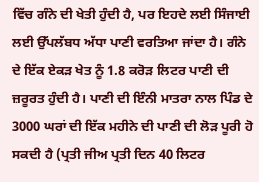ਵਿੱਚ ਗੰਨੇ ਦੀ ਖੇਤੀ ਹੁੰਦੀ ਹੈ, ਪਰ ਇਹਦੇ ਲਈ ਸਿੰਜਾਈ ਲਈ ਉੱਪਲੱਬਧ ਅੱਧਾ ਪਾਣੀ ਵਰਤਿਆ ਜਾਂਦਾ ਹੈ। ਗੰਨੇ ਦੇ ਇੱਕ ਏਕੜ ਖੇਤ ਨੂੰ 1.8 ਕਰੋੜ ਲਿਟਰ ਪਾਣੀ ਦੀ ਜ਼ਰੂਰਤ ਹੁੰਦੀ ਹੈ। ਪਾਣੀ ਦੀ ਇੰਨੀ ਮਾਤਰਾ ਨਾਲ ਪਿੰਡ ਦੇ 3000 ਘਰਾਂ ਦੀ ਇੱਕ ਮਹੀਨੇ ਦੀ ਪਾਣੀ ਦੀ ਲੋੜ ਪੂਰੀ ਹੋ ਸਕਦੀ ਹੈ (ਪ੍ਰਤੀ ਜੀਅ ਪ੍ਰਤੀ ਦਿਨ 40 ਲਿਟਰ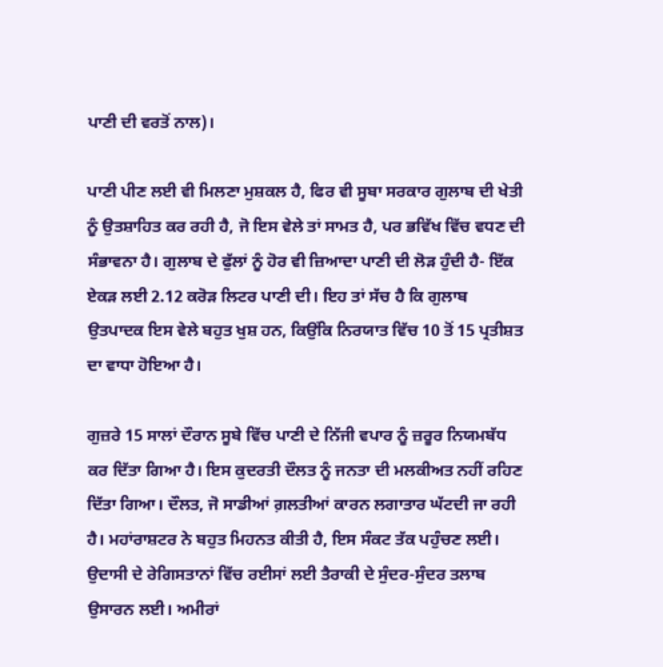ਪਾਣੀ ਦੀ ਵਰਤੋਂ ਨਾਲ)।

ਪਾਣੀ ਪੀਣ ਲਈ ਵੀ ਮਿਲਣਾ ਮੁਸ਼ਕਲ ਹੈ, ਫਿਰ ਵੀ ਸੂਬਾ ਸਰਕਾਰ ਗੁਲਾਬ ਦੀ ਖੇਤੀ ਨੂੰ ਉਤਸ਼ਾਹਿਤ ਕਰ ਰਹੀ ਹੈ, ਜੋ ਇਸ ਵੇਲੇ ਤਾਂ ਸਾਮਤ ਹੈ, ਪਰ ਭਵਿੱਖ ਵਿੱਚ ਵਧਣ ਦੀ ਸੰਭਾਵਨਾ ਹੈ। ਗੁਲਾਬ ਦੇ ਫੁੱਲਾਂ ਨੂੰ ਹੋਰ ਵੀ ਜ਼ਿਆਦਾ ਪਾਣੀ ਦੀ ਲੋੜ ਹੁੰਦੀ ਹੈ- ਇੱਕ ਏਕੜ ਲਈ 2.12 ਕਰੋੜ ਲਿਟਰ ਪਾਣੀ ਦੀ। ਇਹ ਤਾਂ ਸੱਚ ਹੈ ਕਿ ਗੁਲਾਬ ਉਤਪਾਦਕ ਇਸ ਵੇਲੇ ਬਹੁਤ ਖੁਸ਼ ਹਨ, ਕਿਉਂਕਿ ਨਿਰਯਾਤ ਵਿੱਚ 10 ਤੋਂ 15 ਪ੍ਰਤੀਸ਼ਤ ਦਾ ਵਾਧਾ ਹੋਇਆ ਹੈ।

ਗੁਜ਼ਰੇ 15 ਸਾਲਾਂ ਦੌਰਾਨ ਸੂਬੇ ਵਿੱਚ ਪਾਣੀ ਦੇ ਨਿੱਜੀ ਵਪਾਰ ਨੂੰ ਜ਼ਰੂਰ ਨਿਯਮਬੱਧ ਕਰ ਦਿੱਤਾ ਗਿਆ ਹੈ। ਇਸ ਕੁਦਰਤੀ ਦੌਲਤ ਨੂੰ ਜਨਤਾ ਦੀ ਮਲਕੀਅਤ ਨਹੀਂ ਰਹਿਣ ਦਿੱਤਾ ਗਿਆ। ਦੌਲਤ, ਜੋ ਸਾਡੀਆਂ ਗ਼ਲਤੀਆਂ ਕਾਰਨ ਲਗਾਤਾਰ ਘੱਟਦੀ ਜਾ ਰਹੀ ਹੈ। ਮਹਾਂਰਾਸ਼ਟਰ ਨੇ ਬਹੁਤ ਮਿਹਨਤ ਕੀਤੀ ਹੈ, ਇਸ ਸੰਕਟ ਤੱਕ ਪਹੁੰਚਣ ਲਈ। ਉਦਾਸੀ ਦੇ ਰੇਗਿਸਤਾਨਾਂ ਵਿੱਚ ਰਈਸਾਂ ਲਈ ਤੈਰਾਕੀ ਦੇ ਸੁੰਦਰ-ਸੁੰਦਰ ਤਲਾਬ ਉਸਾਰਨ ਲਈ। ਅਮੀਰਾਂ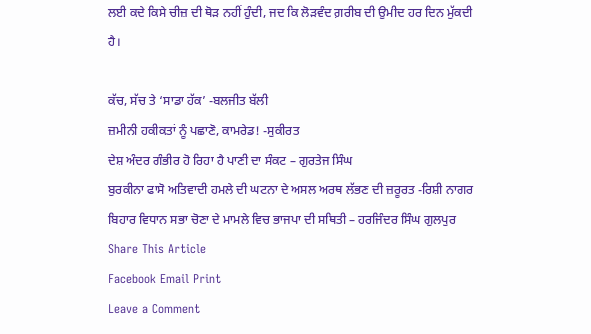ਲਈ ਕਦੇ ਕਿਸੇ ਚੀਜ਼ ਦੀ ਥੋੜ ਨਹੀਂ ਹੁੰਦੀ, ਜਦ ਕਿ ਲੋੜਵੰਦ ਗ਼ਰੀਬ ਦੀ ਉਮੀਦ ਹਰ ਦਿਨ ਮੁੱਕਦੀ ਹੈ।

ਕੱਚ, ਸੱਚ ਤੇ ‘ਸਾਡਾ ਹੱਕ’ -ਬਲਜੀਤ ਬੱਲੀ
ਜ਼ਮੀਨੀ ਹਕੀਕਤਾਂ ਨੂੰ ਪਛਾਣੋ, ਕਾਮਰੇਡ! -ਸੁਕੀਰਤ
ਦੇਸ਼ ਅੰਦਰ ਗੰਭੀਰ ਹੋ ਰਿਹਾ ਹੈ ਪਾਣੀ ਦਾ ਸੰਕਟ – ਗੁਰਤੇਜ ਸਿੰਘ
ਬੁਰਕੀਨਾ ਫਾਸੋ ਅਤਿਵਾਦੀ ਹਮਲੇ ਦੀ ਘਟਨਾ ਦੇ ਅਸਲ ਅਰਥ ਲੱਭਣ ਦੀ ਜ਼ਰੂਰਤ -ਰਿਸ਼ੀ ਨਾਗਰ
ਬਿਹਾਰ ਵਿਧਾਨ ਸਭਾ ਚੋਣਾ ਦੇ ਮਾਮਲੇ ਵਿਚ ਭਾਜਪਾ ਦੀ ਸਥਿਤੀ – ਹਰਜਿੰਦਰ ਸਿੰਘ ਗੁਲਪੁਰ
Share This Article
Facebook Email Print
Leave a Comment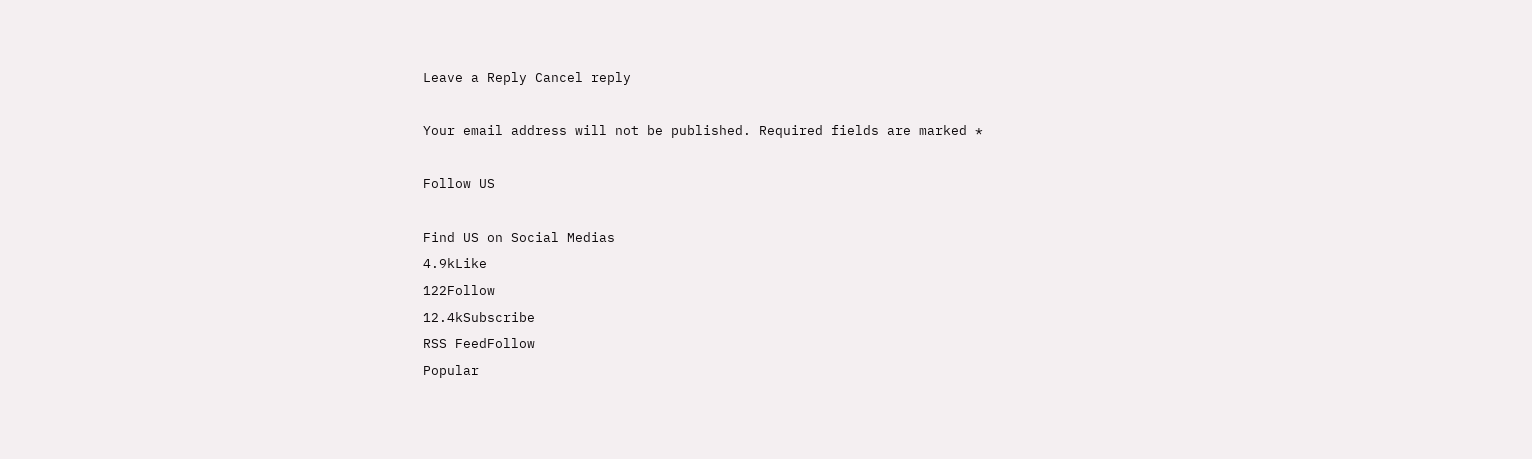Leave a Reply Cancel reply

Your email address will not be published. Required fields are marked *

Follow US

Find US on Social Medias
4.9kLike
122Follow
12.4kSubscribe
RSS FeedFollow
Popular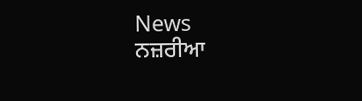News
ਨਜ਼ਰੀਆ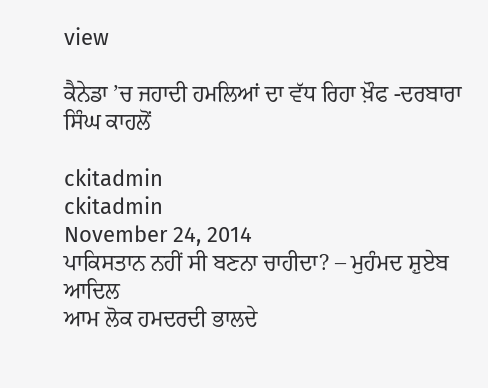view

ਕੈਨੇਡਾ ’ਚ ਜਹਾਦੀ ਹਮਲਿਆਂ ਦਾ ਵੱਧ ਰਿਹਾ ਖ਼ੌਫ -ਦਰਬਾਰਾ ਸਿੰਘ ਕਾਹਲੋਂ

ckitadmin
ckitadmin
November 24, 2014
ਪਾਕਿਸਤਾਨ ਨਹੀਂ ਸੀ ਬਣਨਾ ਚਾਹੀਦਾ? – ਮੁਹੰਮਦ ਸ਼ੁਏਬ ਆਦਿਲ
ਆਮ ਲੋਕ ਹਮਦਰਦੀ ਭਾਲਦੇ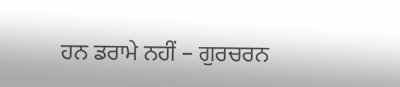ਹਨ ਡਰਾਮੇ ਨਹੀਂ – ਗੁਰਚਰਨ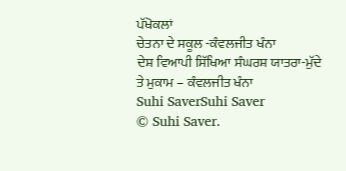ਪੱਖੋਕਲਾਂ
ਚੇਤਨਾ ਦੇ ਸਕੂਲ -ਕੰਵਲਜੀਤ ਖੰਨਾ
ਦੇਸ਼ ਵਿਆਪੀ ਸਿੱਖਿਆ ਸੰਘਰਸ਼ ਯਾਤਰਾ-ਮੁੱਦੇ ਤੇ ਮੁਕਾਮ – ਕੰਵਲਜੀਤ ਖੰਨਾ
Suhi SaverSuhi Saver
© Suhi Saver.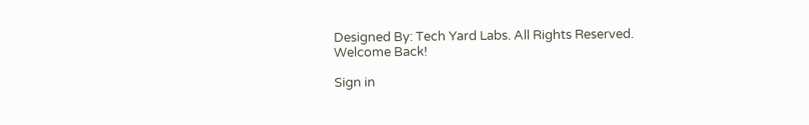Designed By: Tech Yard Labs. All Rights Reserved.
Welcome Back!

Sign in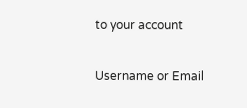to your account

Username or Email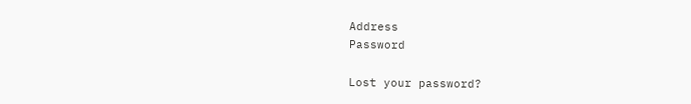Address
Password

Lost your password?